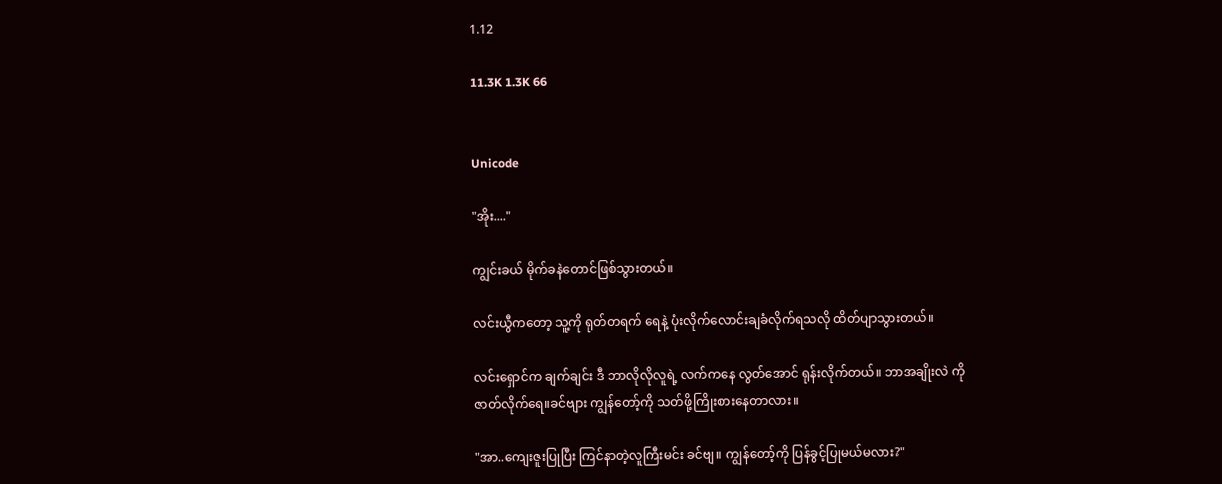1.12

11.3K 1.3K 66


Unicode

"အိုး...."

ကျွင်းခယ် မိုက်ခနဲတောင်ဖြစ်သွားတယ်။

လင်းယွီကတော့ သူ့ကို ရုတ်တရက် ရေနဲ့ ပုံးလိုက်လောင်းချခံလိုက်ရသလို ထိတ်ပျာသွားတယ်။

လင်းရှောင်က ချက်ချင်း ဒီ ဘာလိုလိုလူရဲ့ လက်ကနေ လွတ်အောင် ရုန်းလိုက်တယ်။ ဘာအချိုးလဲ ကိုဇာတ်လိုက်ရေ။ခင်ဗျား ကျွန်တော့်ကို သတ်ဖို့ကြိုးစားနေတာလား။

"အာ..ကျေးဇူးပြုပြီး ကြင်နာတဲ့လူကြီးမင်း ခင်ဗျ။ ကျွန်တော့်ကို ပြန်ခွင့်ပြုမယ်မလား?"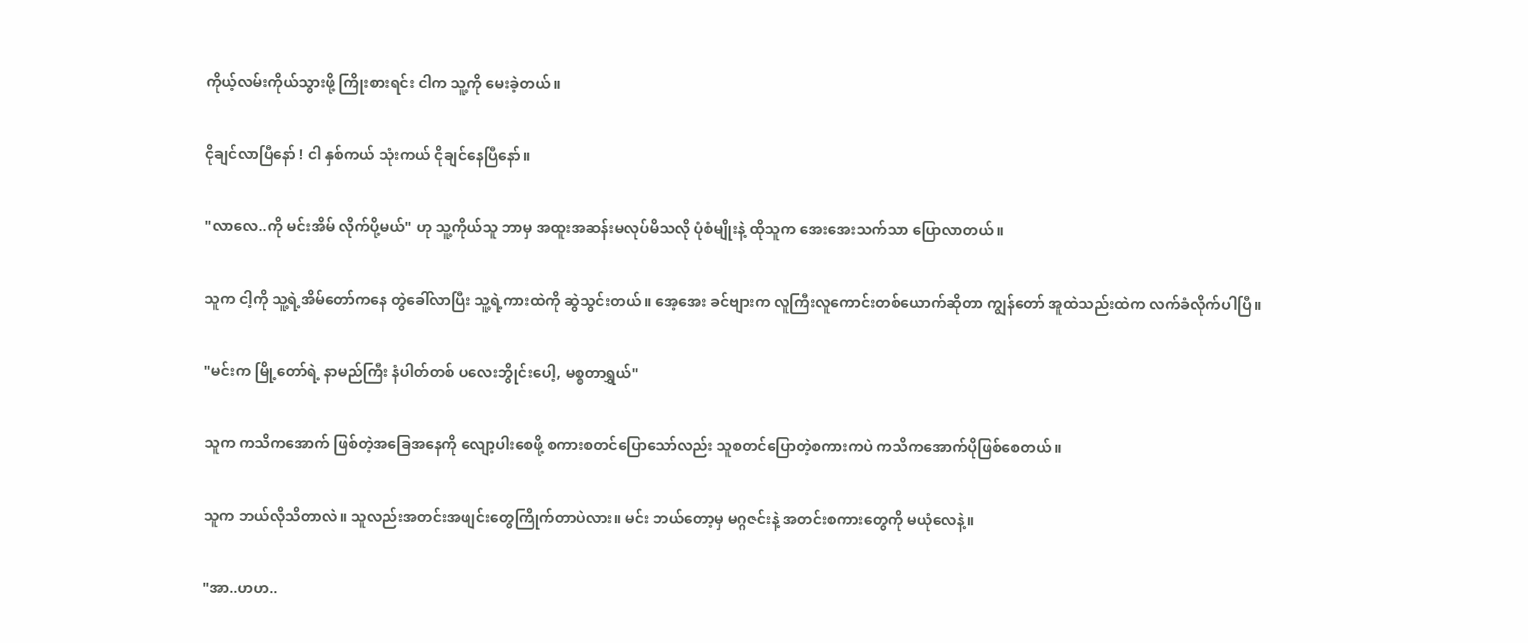ကိုယ့်လမ်းကိုယ်သွားဖို့ ကြိုးစားရင်း ငါက သူ့ကို မေးခဲ့တယ်။

ငိုချင်လာပြီနော် ! ငါ နှစ်ကယ် သုံးကယ် ငိုချင်နေပြီနော်။

"လာလေ..ကို မင်းအိမ် လိုက်ပို့မယ်" ဟု သူ့ကိုယ်သူ ဘာမှ အထူးအဆန်းမလုပ်မိသလို ပုံစံမျိုးနဲ့ ထိုသူက အေးအေးသက်သာ ပြောလာတယ်။

သူက ငါ့ကို သူ့ရဲ့အိမ်တော်ကနေ တွဲခေါ်လာပြီး သူ့ရဲ့ကားထဲကို ဆွဲသွင်းတယ်။ အေ့အေး ခင်ဗျားက လူကြီးလူကောင်းတစ်ယောက်ဆိုတာ ကျွန်တော် အူထဲသည်းထဲက လက်ခံလိုက်ပါပြီ။

"မင်းက မြို့တော်ရဲ့ နာမည်ကြီး နံပါတ်တစ် ပလေးဘွိုင်းပေါ့, မစ္စတာရွှယ်"

သူက ကသိကအောက် ဖြစ်တဲ့အခြေအနေကို လျော့ပါးစေဖို့ စကားစတင်ပြောသော်လည်း သူစတင်ပြောတဲ့စကားကပဲ ကသိကအောက်ပိုဖြစ်စေတယ်။

သူက ဘယ်လိုသိတာလဲ။ သူလည်းအတင်းအဖျင်းတွေကြိုက်တာပဲလား။ မင်း ဘယ်တော့မှ မဂ္ဂဇင်းနဲ့ အတင်းစကားတွေကို မယုံလေနဲ့။

"အာ..ဟဟ..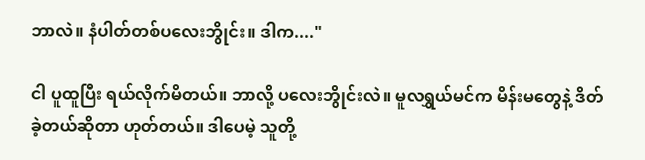ဘာလဲ။ နံပါတ်တစ်ပလေးဘွိုင်း။ ဒါက...."

ငါ ပူထူပြီး ရယ်လိုက်မိတယ်။ ဘာလို့ ပလေးဘွိုင်းလဲ။ မူလရွှယ်မင်က မိန်းမတွေနဲ့ ဒိတ်ခဲ့တယ်ဆိုတာ ဟုတ်တယ်။ ဒါပေမဲ့ သူတို့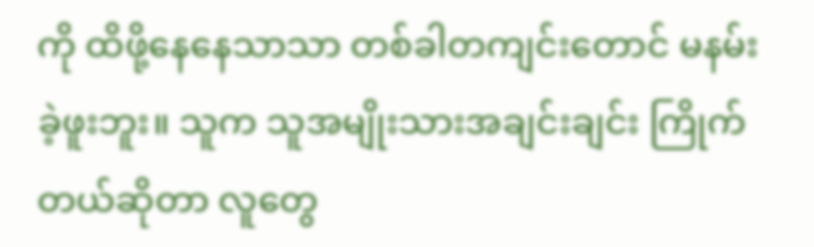ကို ထိဖို့နေနေသာသာ တစ်ခါတကျင်းတောင် မနမ်းခဲ့ဖူးဘူး။ သူက သူအမျိုးသားအချင်းချင်း ကြိုက်တယ်ဆိုတာ လူတွေ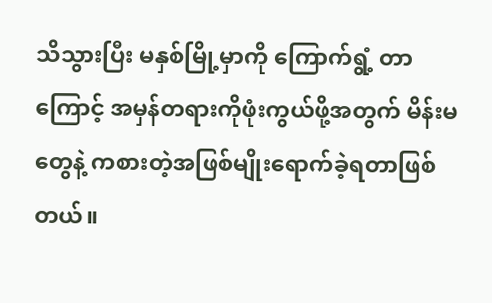သိသွားပြီး မနှစ်မြို့မှာကို ကြောက်ရွံ့ တာကြောင့် အမှန်တရားကိုဖုံးကွယ်ဖို့အတွက် မိန်းမတွေနဲ့ ကစားတဲ့အဖြစ်မျိုးရောက်ခဲ့ရတာဖြစ်တယ်။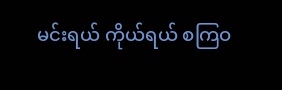မင်းရယ် ကိုယ်ရယ် စကြဝ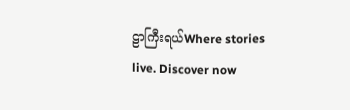ဠာကြီးရယ်Where stories live. Discover now